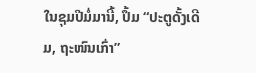ໃນຊຸມປີມໍ່ມານີ້, ປຶ້ມ “ປະຕູດັ້ງເດີມ, ຖະໜົນເກົ່າ”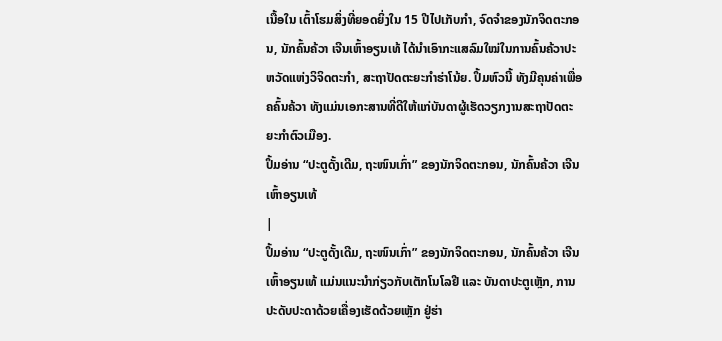ເນື້ອໃນ ເຕົ້າໂຮມສິ່ງທີ່ຍອດຍິ່ງໃນ 15 ປີໄປເກັບກຳ, ຈົດຈຳຂອງນັກຈິດຕະກອນ, ນັກຄົ້ນຄ້ວາ ເຈີນເຫົ້າອຽນເທ້ ໄດ້ນຳເອົາກະແສລົມໃໝ່ໃນການຄົ້ນຄ້ວາປະຫວັດແຫ່ງວິຈິດຕະກຳ, ສະຖາປັດຕະຍະກຳຮ່າໂນ້ຍ. ປຶ້ມຫົວນີ້ ທັງມີຄຸນຄ່າເພື່ອຄຄົ້ນຄ້ວາ ທັງແມ່ນເອກະສານທີ່ດີໃຫ້ແກ່ບັນດາຜູ້ເຮັດວຽກງານສະຖາປັດຕະຍະກຳຕົວເມືອງ.
ປຶ້ມອ່ານ “ປະຕູດັ້ງເດີມ, ຖະໜົນເກົ່າ” ຂອງນັກຈິດຕະກອນ, ນັກຄົ້ນຄ້ວາ ເຈີນເຫົ້າອຽນເທ້
|
ປຶ້ມອ່ານ “ປະຕູດັ້ງເດີມ, ຖະໜົນເກົ່າ” ຂອງນັກຈິດຕະກອນ, ນັກຄົ້ນຄ້ວາ ເຈີນເຫົ້າອຽນເທ້ ແມ່ນແນະນຳກ່ຽວກັບເຕັກໂນໂລຢີ ແລະ ບັນດາປະຕູເຫຼັກ, ການປະດັບປະດາດ້ວຍເຄື່ອງເຮັດດ້ວຍເຫຼັກ ຢູ່ຮ່າ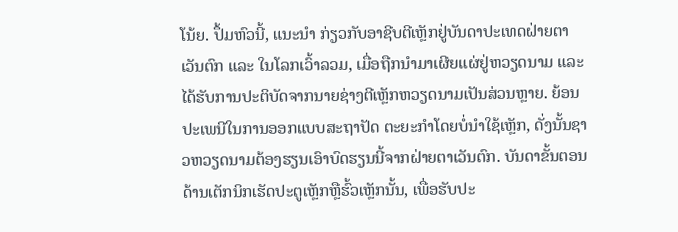ໂນ້ຍ. ປຶ້ມຫົວນີ້, ແນະນຳ ກ່ຽວກັບອາຊີບຕີເຫຼັກຢູ່ບັນດາປະເທດຝ່າຍຕາເວັນຕົກ ແລະ ໃນໂລກເວົ້າລວມ, ເມື່ອຖືກນຳມາເຜີຍແຜ່ຢູ່ຫວຽດນາມ ແລະ ໄດ້ຮັບການປະຕິບັດຈາກນາຍຊ່າງຕີເຫຼັກຫວຽດນາມເປັນສ່ວນຫຼາຍ. ຍ້ອນປະເພນີໃນການອອກແບບສະຖາປັດ ຕະຍະກຳໂດຍບໍ່ນຳໃຊ້ເຫຼັກ, ດັ່ງນັ້ນຊາວຫວຽດນາມຕ້ອງຮຽນເອົາບົດຮຽນນີ້ຈາກຝ່າຍຕາເວັນຕົກ. ບັນດາຂັ້ນຕອນດ້ານເຕັກນິກເຮັດປະຕູເຫຼັກຫຼືຮົ້ວເຫຼັກນັ້ນ, ເພື່ອຮັບປະ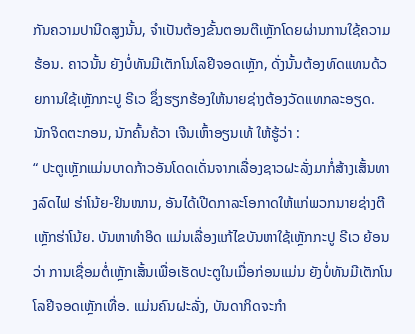ກັນຄວາມປານີດສູງນັ້ນ, ຈຳເປັນຕ້ອງຂັ້ນຕອນຕີເຫຼັກໂດຍຜ່ານການໃຊ້ຄວາມຮ້ອນ. ຄາວນັ້ນ ຍັງບໍ່ທັນມີເຕັກໂນໂລຢີຈອດເຫຼັກ, ດັ່ງນັ້ນຕ້ອງທົດແທນດ້ວຍການໃຊ້ເຫຼັກກະປູ ຣີເວ ຊຶ່ງຮຽກຮ້ອງໃຫ້ນາຍຊ່າງຕ້ອງວັດແທກລະອຽດ. ນັກຈິດຕະກອນ, ນັກຄົ້ນຄ້ວາ ເຈີນເຫົ້າອຽນເທ້ ໃຫ້ຮູ້ວ່າ :
“ ປະຕູເຫຼັກແມ່ນບາດກ້າວອັນໂດດເດັ່ນຈາກເລື່ອງຊາວຝະລັ່ງມາກໍ່ສ້າງເສັ້ນທາງລົດໄຟ ຮ່າໂນ້ຍ-ຢິນໜານ, ອັນໄດ້ເປີດກາລະໂອກາດໃຫ້ແກ່ພວກນາຍຊ່າງຕີເຫຼັກຮ່າໂນ້ຍ. ບັນຫາທຳອິດ ແມ່ນເລື່ອງແກ້ໄຂບັນຫາໃຊ້ເຫຼັກກະປູ ຣີເວ ຍ້ອນວ່າ ການເຊື່ອມຕໍ່ເຫຼັກເສັ້ນເພື່ອເຮັດປະຕູໃນເມື່ອກ່ອນແມ່ນ ຍັງບໍ່ທັນມີເຕັກໂນໂລຢີຈອດເຫຼັກເທື່ອ. ແມ່ນຄົນຝະລັ່ງ, ບັນດາກິດຈະກຳ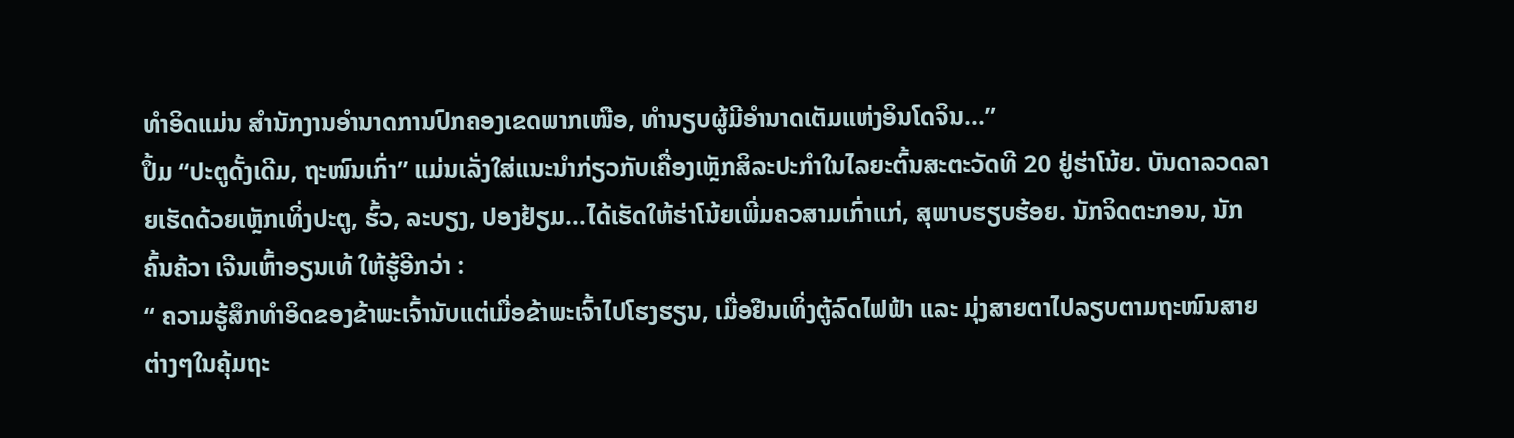ທຳອິດແມ່ນ ສຳນັກງານອຳນາດການປົກຄອງເຂດພາກເໜືອ, ທຳນຽບຜູ້ມີອຳນາດເຕັມແຫ່ງອິນໂດຈິນ...”
ປຶ້ມ “ປະຕູດັ້ງເດີມ, ຖະໜົນເກົ່າ” ແມ່ນເລັ່ງໃສ່ແນະນຳກ່ຽວກັບເຄື່ອງເຫຼັກສິລະປະກຳໃນໄລຍະຕົ້ນສະຕະວັດທີ 20 ຢູ່ຮ່າໂນ້ຍ. ບັນດາລວດລາຍເຮັດດ້ວຍເຫຼັກເທິ່ງປະຕູ, ຮົ້ວ, ລະບຽງ, ປອງຢ້ຽມ...ໄດ້ເຮັດໃຫ້ຮ່າໂນ້ຍເພີ່ມຄວສາມເກົ່າແກ່, ສຸພາບຮຽບຮ້ອຍ. ນັກຈິດຕະກອນ, ນັກຄົ້ນຄ້ວາ ເຈີນເຫົ້າອຽນເທ້ ໃຫ້ຮູ້ອີກວ່າ :
“ ຄວາມຮູ້ສຶກທຳອິດຂອງຂ້າພະເຈົ້ານັບແຕ່ເມື່ອຂ້າພະເຈົ້າໄປໂຮງຮຽນ, ເມື່ອຢືນເທິ່ງຕູ້ລົດໄຟຟ້າ ແລະ ມຸ່ງສາຍຕາໄປລຽບຕາມຖະໜົນສາຍຕ່າງໆໃນຄຸ້ມຖະ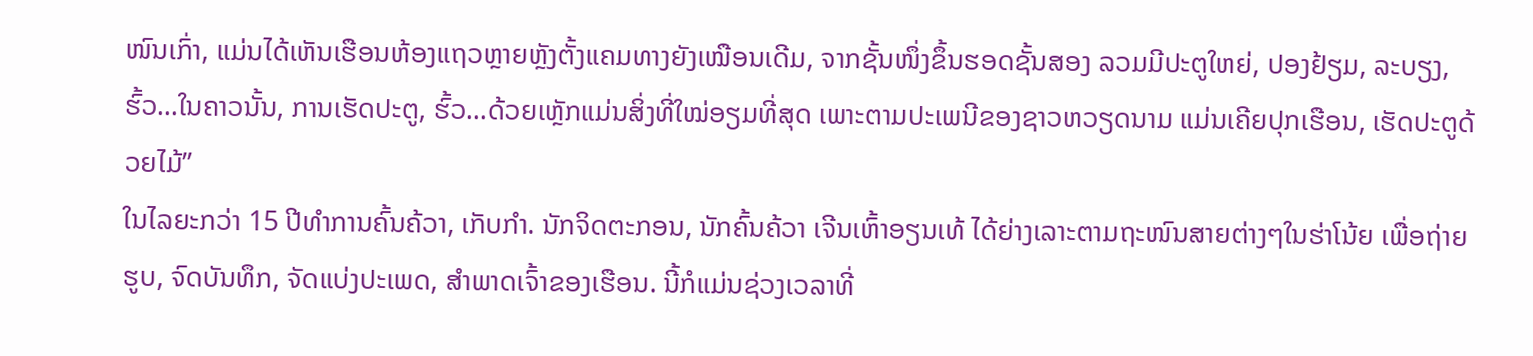ໜົນເກົ່າ, ແມ່ນໄດ້ເຫັນເຮືອນຫ້ອງແຖວຫຼາຍຫຼັງຕັ້ງແຄມທາງຍັງເໝືອນເດີມ, ຈາກຊັ້ນໜຶ່ງຂຶ້ນຮອດຊັ້ນສອງ ລວມມີປະຕູໃຫຍ່, ປອງຢ້ຽມ, ລະບຽງ, ຮົ້ວ...ໃນຄາວນັ້ນ, ການເຮັດປະຕູ, ຮົ້ວ...ດ້ວຍເຫຼັກແມ່ນສິ່ງທີ່ໃໝ່ອຽມທີ່ສຸດ ເພາະຕາມປະເພນີຂອງຊາວຫວຽດນາມ ແມ່ນເຄີຍປຸກເຮືອນ, ເຮັດປະຕູດ້ວຍໄມ້”
ໃນໄລຍະກວ່າ 15 ປີທຳການຄົ້ນຄ້ວາ, ເກັບກຳ. ນັກຈິດຕະກອນ, ນັກຄົ້ນຄ້ວາ ເຈີນເຫົ້າອຽນເທ້ ໄດ້ຍ່າງເລາະຕາມຖະໜົນສາຍຕ່າງໆໃນຮ່າໂນ້ຍ ເພື່ອຖ່າຍຮູບ, ຈົດບັນທຶກ, ຈັດແບ່ງປະເພດ, ສຳພາດເຈົ້າຂອງເຮືອນ. ນີ້ກໍແມ່ນຊ່ວງເວລາທີ່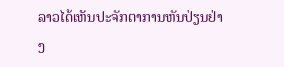ລາວໄດ້ເຫັນປະຈັກຕາການຫັນປ່ຽນຢ່າງ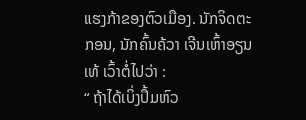ແຮງກ້າຂອງຕົວເມືອງ. ນັກຈິດຕະກອນ, ນັກຄົ້ນຄ້ວາ ເຈີນເຫົ້າອຽນເທ້ ເວົ້າຕໍ່ໄປວ່າ :
“ ຖ້າໄດ້ເບິ່ງປຶ້ມຫົວ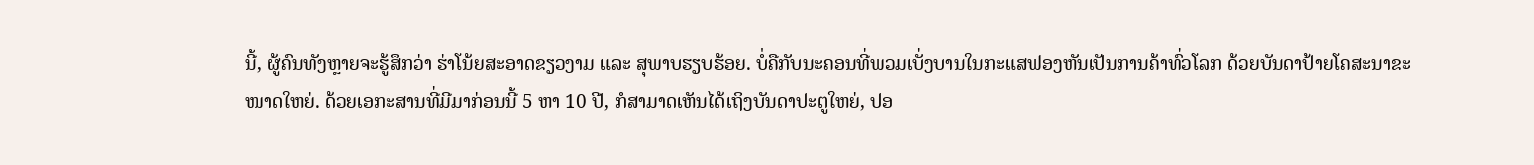ນີ້, ຜູ້ຄົນທັງຫຼາຍຈະຮູ້ສຶກວ່າ ຮ່າໂນ້ຍສະອາດຂຽວງາມ ແລະ ສຸພາບຮຽບຮ້ອຍ. ບໍ່ຄືກັບນະຄອນທີ່ພວມເບັ່ງບານໃນກະແສຟອງຫັນເປັນການຄ້າທົ່ວໂລກ ດ້ວຍບັນດາປ້າຍໂຄສະນາຂະໜາດໃຫຍ່. ດ້ວຍເອກະສານທີ່ມີມາກ່ອນນີ້ 5 ຫາ 10 ປີ, ກໍສາມາດເຫັນໄດ້ເຖິງບັນດາປະຕູໃຫຍ່, ປອ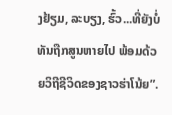ງຢ້ຽມ, ລະບຽງ, ຮົ້ວ...ທີ່ຍັງບໍ່ທັນຖືກສູນຫາຍໄປ ພ້ອມດ້ວຍວິຖີຊີວິດຂອງຊາວຮ່າໂນ້ຍ”.